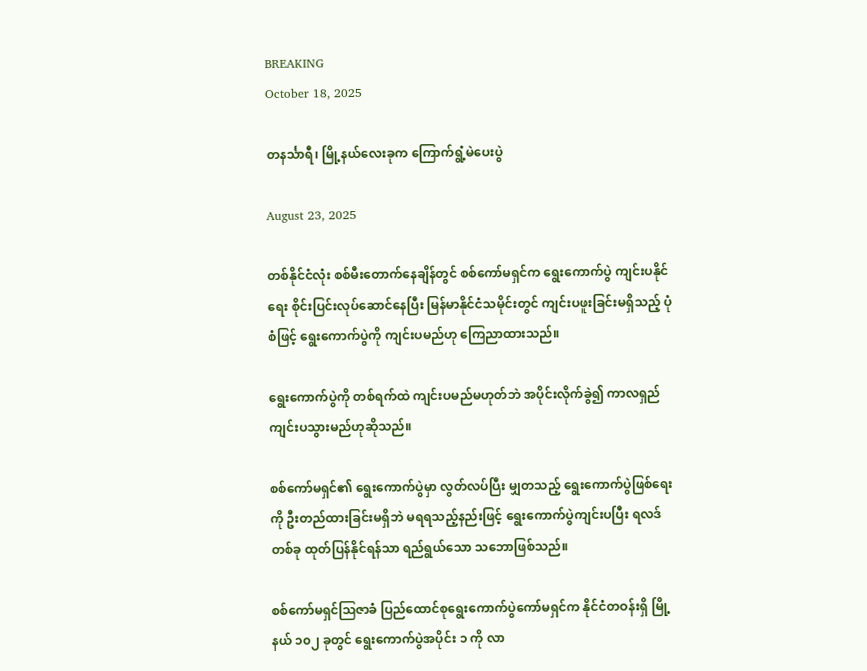BREAKING
October 18, 2025

တနင်္သာရီ၊ မြို့နယ်လေးခုက ကြောက်ရွံ့မဲပေးပွဲ

August 23, 2025

တစ်နိုင်ငံလုံး စစ်မီးတောက်နေချိန်တွင် စစ်ကော်မရှင်က ရွေးကောက်ပွဲ ကျင်းပနိုင်ရေး စိုင်းပြင်းလုပ်ဆောင်နေပြီး မြန်မာနိုင်ငံသမိုင်းတွင် ကျင်းပဖူးခြင်းမရှိသည့် ပုံစံဖြင့် ရွေးကောက်ပွဲကို ကျင်းပမည်ဟု ကြေညာထားသည်။

ရွေးကောက်ပွဲကို တစ်ရက်ထဲ ကျင်းပမည်မဟုတ်ဘဲ အပိုင်းလိုက်ခွဲ၍ ကာလရှည်ကျင်းပသွားမည်ဟုဆိုသည်။

စစ်ကော်မရှင်၏ ရွေးကောက်ပွဲမှာ လွတ်လပ်ပြီး မျှတသည့် ရွေးကောက်ပွဲဖြစ်ရေးကို ဦးတည်ထားခြင်းမရှိဘဲ မရရသည့်နည်းဖြင့် ရွေးကောက်ပွဲကျင်းပပြီး ရလဒ်တစ်ခု ထုတ်ပြန်နိုင်ရန်သာ ရည်ရွယ်သော သဘောဖြစ်သည်။

စစ်ကော်မရှင်ဩဇာခံ ပြည်ထောင်စုရွေးကောက်ပွဲကော်မရှင်က နိုင်ငံတဝန်းရှိ မြို့နယ် ၁၀၂ ခုတွင် ရွေးကောက်ပွဲအပိုင်း ၁ ကို လာ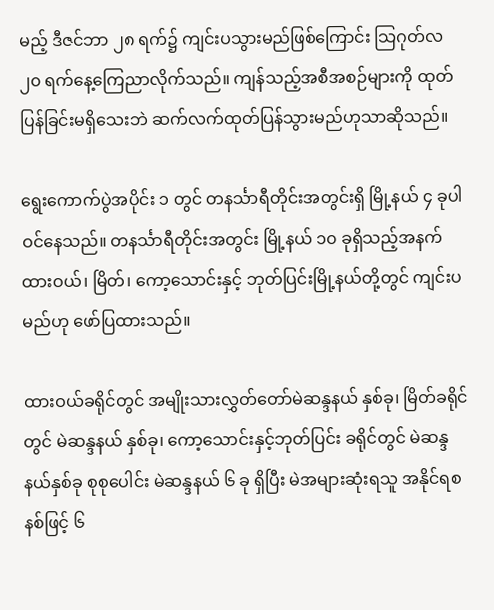မည့် ဒီဇင်ဘာ ၂၈ ရက်၌ ကျင်းပသွားမည်ဖြစ်ကြောင်း သြဂုတ်လ ၂၀ ရက်နေ့ကြေညာလိုက်သည်။ ကျန်သည့်အစီအစဉ်များကို ထုတ်ပြန်ခြင်းမရှိသေးဘဲ ဆက်လက်ထုတ်ပြန်သွားမည်ဟုသာဆိုသည်။

ရွေးကောက်ပွဲအပိုင်း ၁ တွင် တနင်္သာရီတိုင်းအတွင်းရှိ မြို့နယ် ၄ ခုပါဝင်နေသည်။ တနင်္သာရီတိုင်းအတွင်း မြို့နယ် ၁၀ ခုရှိသည့်အနက် ထားဝယ်၊ မြိတ်၊ ကော့သောင်းနှင့် ဘုတ်ပြင်းမြို့နယ်တို့တွင် ကျင်းပမည်ဟု ဖော်ပြထားသည်။

ထားဝယ်ခရိုင်တွင် အမျိုးသားလွှတ်တော်မဲဆန္ဒနယ် နှစ်ခု၊ မြိတ်ခရိုင်တွင် မဲဆန္ဒနယ် နှစ်ခု၊ ကော့သောင်းနှင့်ဘုတ်ပြင်း ခရိုင်တွင် မဲဆန္ဒနယ်နှစ်ခု စုစုပေါင်း မဲဆန္ဒနယ် ၆ ခု ရှိပြီး မဲအများဆုံးရသူ အနိုင်ရစနစ်ဖြင့် ၆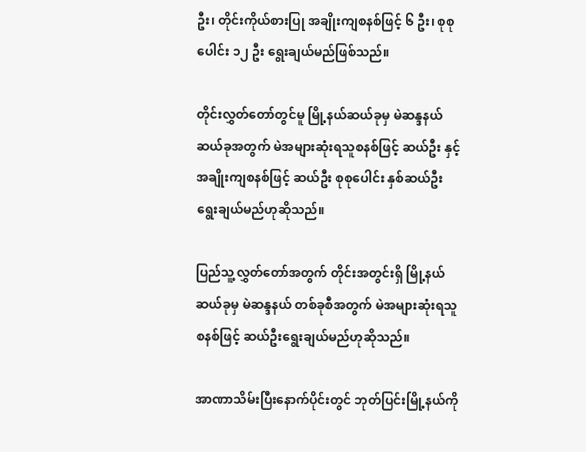ဦး၊ တိုင်းကိုယ်စားပြု အချိုးကျစနစ်ဖြင့် ၆ ဦး၊ စုစုပေါင်း ၁၂ ဦး ရွေးချယ်မည်ဖြစ်သည်။

တိုင်းလွှတ်တော်တွင်မူ မြို့နယ်ဆယ်ခုမှ မဲဆန္ဒနယ် ဆယ်ခုအတွက် မဲအများဆုံးရသူစနစ်ဖြင့် ဆယ်ဦး နှင့် အချိုးကျစနစ်ဖြင့် ဆယ်ဦး စုစုပေါင်း နှစ်ဆယ်ဦးရွေးချယ်မည်ဟုဆိုသည်။

ပြည်သူ့လွှတ်တော်အတွက် တိုင်းအတွင်းရှိ မြို့နယ်ဆယ်ခုမှ မဲဆန္ဒနယ် တစ်ခုစီအတွက် မဲအများဆုံးရသူစနစ်ဖြင့် ဆယ်ဦးရွေးချယ်မည်ဟုဆိုသည်။

အာဏာသိမ်းပြီးနောက်ပိုင်းတွင် ဘုတ်ပြင်းမြို့နယ်ကို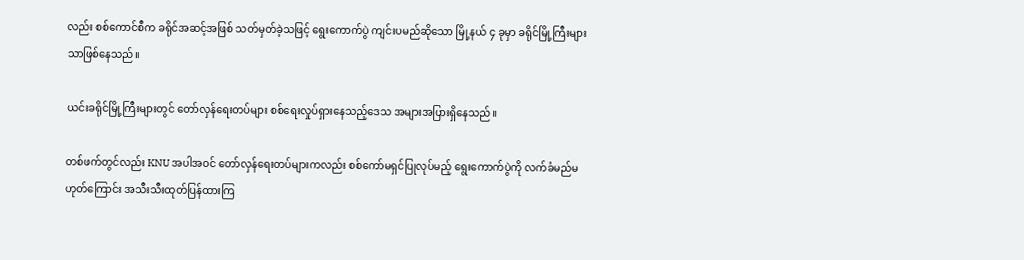လည်း စစ်ကောင်စီက ခရိုင်အဆင့်အဖြစ် သတ်မှတ်ခဲ့သဖြင့် ရွေးကောက်ပွဲ ကျင်းပမည်ဆိုသော မြို့နယ် ၄ ခုမှာ ခရိုင်မြို့ကြီးများသာဖြစ်နေသည်။

ယင်းခရိုင်မြို့ကြီးများတွင် တော်လှန်ရေးတပ်များ စစ်ရေးလှုပ်ရှားနေသည့်ဒေသ အများအပြားရှိနေသည်။

တစ်ဖက်တွင်လည်း KNU အပါအဝင် တော်လှန်ရေးတပ်များကလည်း စစ်ကော်မရှင်ပြုလုပ်မည့် ရွေးကောက်ပွဲကို လက်ခံမည်မဟုတ်ကြောင်း အသီးသီးထုတ်ပြန်ထားကြ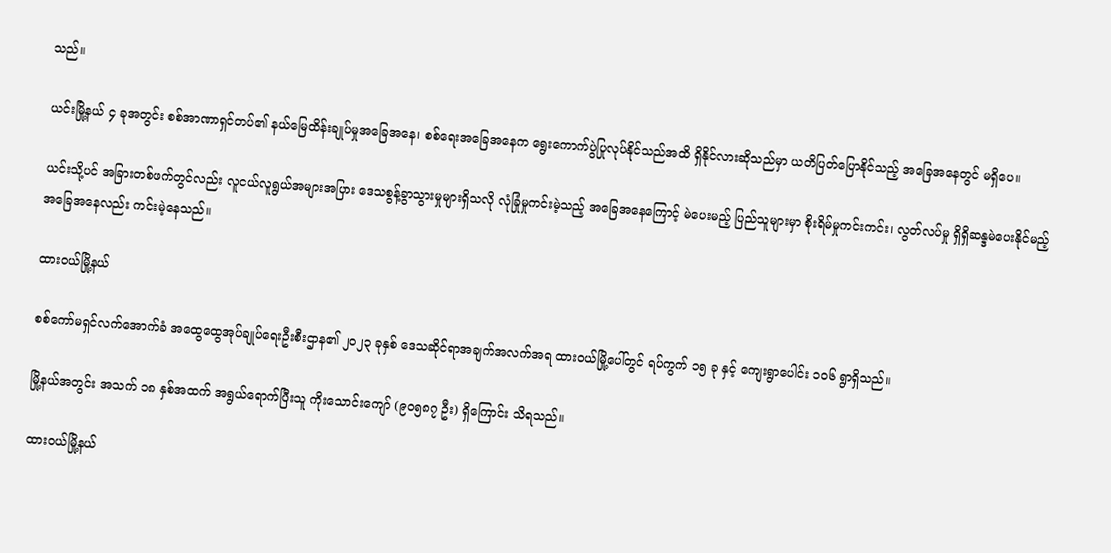သည်။

ယင်းမြို့နယ် ၄ ခုအတွင်း စစ်အာဏာရှင်တပ်၏ နယ်မြေထိန်းချုပ်မှုအခြေအနေ၊ စစ်ရေးအခြေအနေက ရွေးကောက်ပွဲပြုလုပ်နိုင်သည်အထိ ရှိနိုင်လားဆိုသည်မှာ ယတိပြတ်ပြောနိုင်သည့် အခြေအနေတွင် မရှိပေ။

ယင်းသို့ပင် အခြားတစ်ဖက်တွင်လည်း လူငယ်လူရွယ်အများအပြား ဒေသစွန့်ခွာသွားမှုများရှိသလို လုံခြုံမှုကင်းမဲ့သည့် အခြေအနေကြောင့် မဲပေးမည့် ပြည်သူများမှာ စိုးရိမ်မှုကင်းကင်း၊ လွတ်လပ်မှု ရှိရှိဆန္ဒမဲပေးနိုင်မည့် အခြေအနေလည်း ကင်းမဲ့နေသည်။

ထားဝယ်မြို့နယ်

စစ်ကော်မရှင်လက်အောက်ခံ အထွေထွေအုပ်ချုပ်ရေးဦးစီးဌာန၏ ၂၀၂၃ ခုနှစ် ဒေသဆိုင်ရာအချက်အလက်အရ ထားဝယ်မြို့ပေါ်တွင် ရပ်ကွက် ၁၅ ခု နှင့် ကျေးရွာပေါင်း ၁၀၆ ရွာရှိသည်။

မြို့နယ်အတွင်း အသက် ၁၈ နှစ်အထက် အရွယ်ရောက်ပြီးသူ ကိုးသောင်းကျော် (၉၀၅၈၇ ဦး) ရှိကြောင်း သိရသည်။

ထားဝယ်မြို့နယ်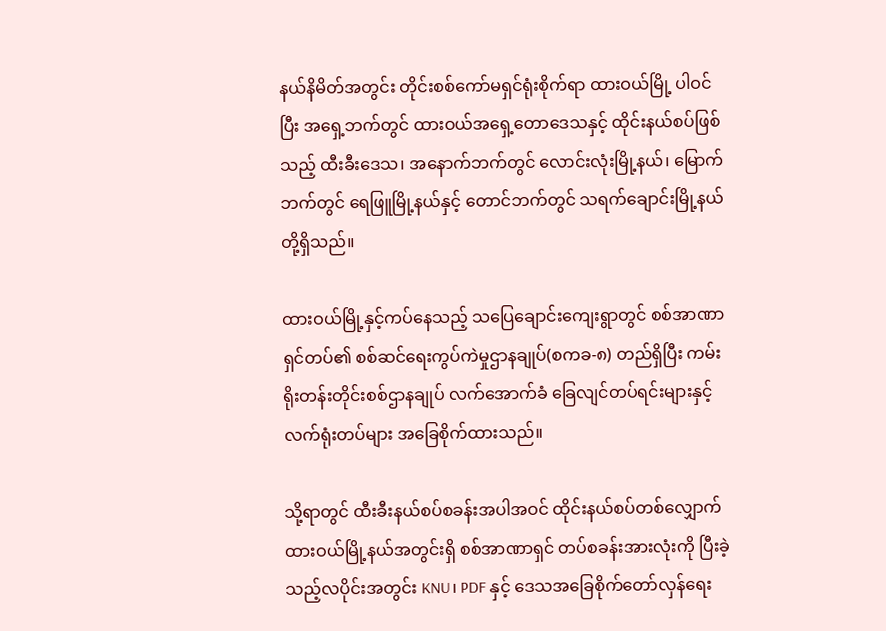နယ်နိမိတ်အတွင်း တိုင်းစစ်ကော်မရှင်ရုံးစိုက်ရာ ထားဝယ်မြို့ ပါဝင်ပြီး အရှေ့ဘက်တွင် ထားဝယ်အရှေ့တောဒေသနှင့် ထိုင်းနယ်စပ်ဖြစ်သည့် ထီးခီးဒေသ၊ အနောက်ဘက်တွင် လောင်းလုံးမြို့နယ်၊ မြောက်ဘက်တွင် ရေဖြူမြို့နယ်နှင့် တောင်ဘက်တွင် သရက်ချောင်းမြို့နယ်တို့ရှိသည်။

ထားဝယ်မြို့နှင့်ကပ်နေသည့် သပြေချောင်းကျေးရွာတွင် စစ်အာဏာရှင်တပ်၏ စစ်ဆင်ရေးကွပ်ကဲမှုဌာနချုပ်(စကခ-၈) တည်ရှိပြီး ကမ်းရိုးတန်းတိုင်းစစ်ဌာနချုပ် လက်အောက်ခံ ခြေလျင်တပ်ရင်းများနှင့် လက်ရုံးတပ်များ အခြေစိုက်ထားသည်။

သို့ရာတွင် ထီးခီးနယ်စပ်စခန်းအပါအဝင် ထိုင်းနယ်စပ်တစ်လျှောက် ထားဝယ်မြို့နယ်အတွင်းရှိ စစ်အာဏာရှင် တပ်စခန်းအားလုံးကို ပြီးခဲ့သည့်လပိုင်းအတွင်း KNU၊ PDF နှင့် ဒေသအခြေစိုက်တော်လှန်ရေး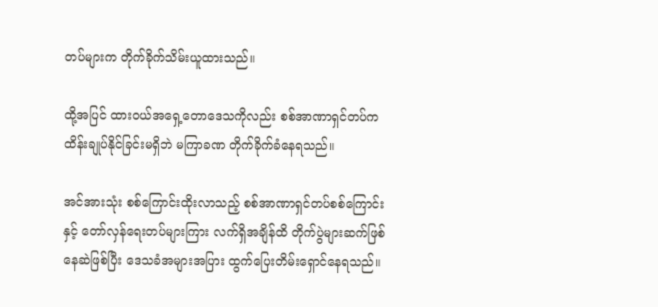တပ်များက တိုက်ခိုက်သိမ်းယူထားသည်။

ထို့အပြင် ထားဝယ်အရှေ့တောဒေသကိုလည်း စစ်အာဏာရှင်တပ်က ထိန်းချုပ်နိုင်ခြင်းမရှိဘဲ မကြာခဏ တိုက်ခိုက်ခံနေရသည်။

အင်အားသုံး စစ်ကြောင်းထိုးလာသည့် စစ်အာဏာရှင်တပ်စစ်ကြောင်းနှင့် တော်လှန်ရေးတပ်များကြား လက်ရှိအချိန်ထိ တိုက်ပွဲများဆက်ဖြစ်နေဆဲဖြစ်ပြီး ဒေသခံအများအပြား ထွက်ပြေးတိမ်းရှောင်နေရသည်။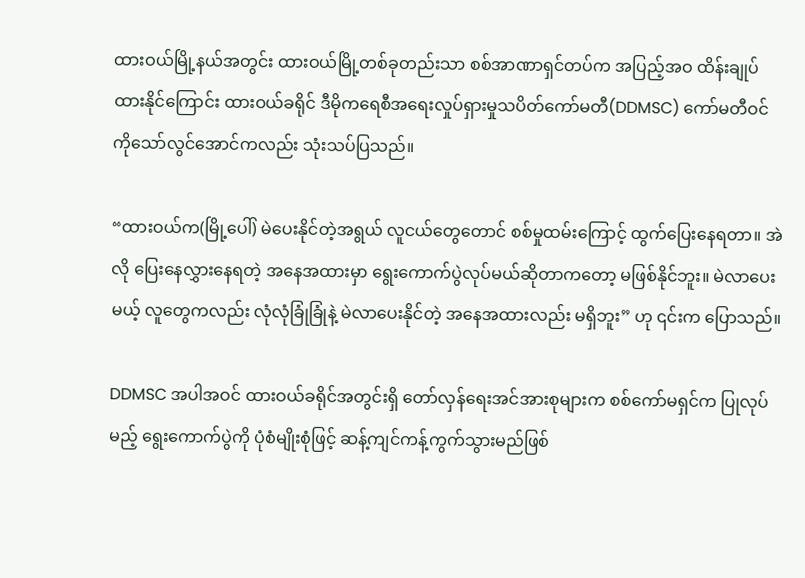ထားဝယ်မြို့နယ်အတွင်း ထားဝယ်မြို့တစ်ခုတည်းသာ စစ်အာဏာရှင်တပ်က အပြည့်အဝ ထိန်းချုပ်ထားနိုင်ကြောင်း ထားဝယ်ခရိုင် ဒီမိုကရေစီအရေးလှုပ်ရှားမှုသပိတ်ကော်မတီ(DDMSC) ကော်မတီဝင် ကိုသော်လွင်အောင်ကလည်း သုံးသပ်ပြသည်။

“ထားဝယ်က(မြို့ပေါ်) မဲပေးနိုင်တဲ့အရွယ် လူငယ်တွေတောင် စစ်မှုထမ်းကြောင့် ထွက်ပြေးနေရတာ။ အဲလို ပြေးနေလွှားနေရတဲ့ အနေအထားမှာ ရွေးကောက်ပွဲလုပ်မယ်ဆိုတာကတော့ မဖြစ်နိုင်ဘူး။ မဲလာပေးမယ့် လူတွေကလည်း လုံလုံခြုံခြုံနဲ့ မဲလာပေးနိုင်တဲ့ အနေအထားလည်း မရှိဘူး” ဟု ၎င်းက ပြောသည်။

DDMSC အပါအဝင် ထားဝယ်ခရိုင်အတွင်းရှိ တော်လှန်ရေးအင်အားစုများက စစ်ကော်မရှင်က ပြုလုပ်မည့် ရွေးကောက်ပွဲကို ပုံစံမျိုးစုံဖြင့် ဆန့်ကျင်ကန့်ကွက်သွားမည်ဖြစ်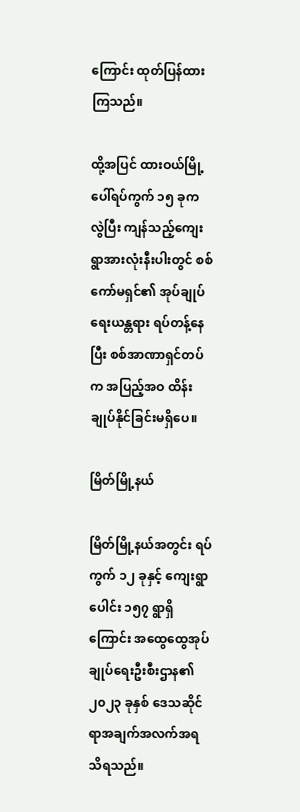ကြောင်း ထုတ်ပြန်ထားကြသည်။

ထို့အပြင် ထားဝယ်မြို့ပေါ်ရပ်ကွက် ၁၅ ခုက လွဲပြီး ကျန်သည့်ကျေးရွာအားလုံးနီးပါးတွင် စစ်ကော်မရှင်၏ အုပ်ချုပ်ရေးယန္တရား ရပ်တန့်နေပြီး စစ်အာဏာရှင်တပ်က အပြည့်အဝ ထိန်းချုပ်နိုင်ခြင်းမရှိပေ။

မြိတ်မြို့နယ်

မြိတ်မြို့နယ်အတွင်း ရပ်ကွက် ၁၂ ခုနှင့် ကျေးရွာပေါင်း ၁၅၇ ရွာရှိကြောင်း အထွေထွေအုပ်ချုပ်ရေးဦးစီးဌာန၏ ၂၀၂၃ ခုနှစ် ဒေသဆိုင်ရာအချက်အလက်အရ သိရသည်။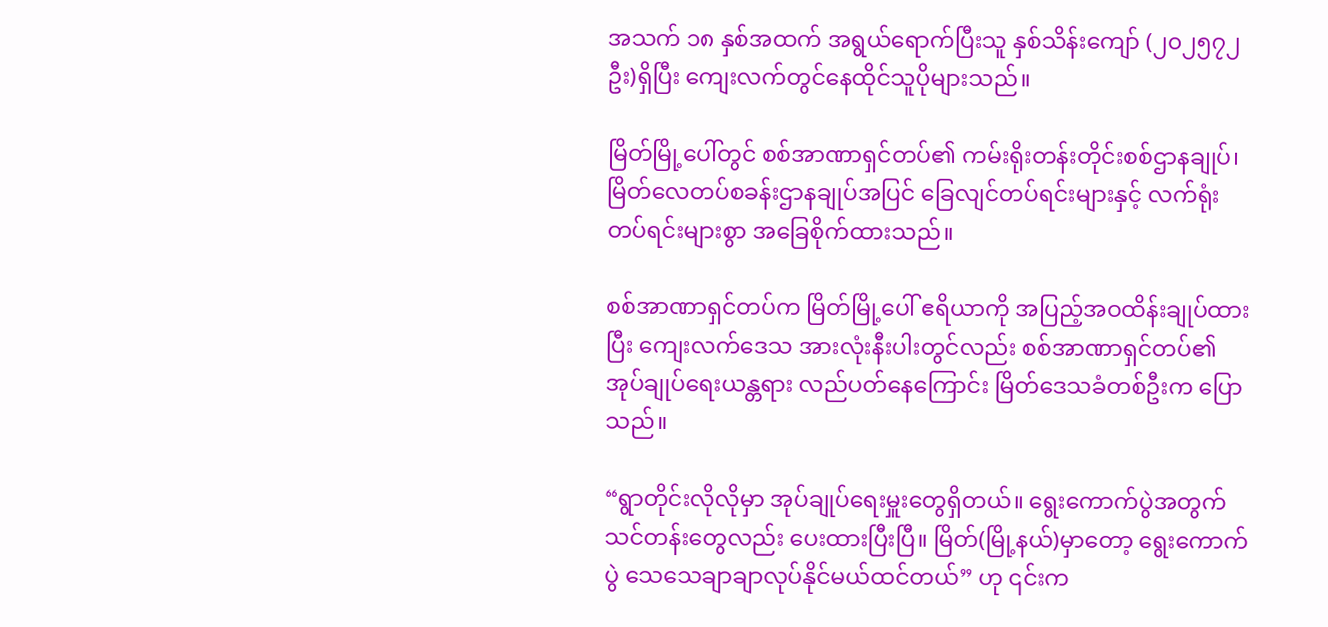အသက် ၁၈ နှစ်အထက် အရွယ်ရောက်ပြီးသူ နှစ်သိန်းကျော် (၂၀၂၅၇၂ ဦး)ရှိပြီး ကျေးလက်တွင်နေထိုင်သူပိုများသည်။

မြိတ်မြို့ပေါ်တွင် စစ်အာဏာရှင်တပ်၏ ကမ်းရိုးတန်းတိုင်းစစ်ဌာနချုပ်၊ မြိတ်လေတပ်စခန်းဌာနချုပ်အပြင် ခြေလျင်တပ်ရင်းများနှင့် လက်ရုံးတပ်ရင်းများစွာ အခြေစိုက်ထားသည်။

စစ်အာဏာရှင်တပ်က မြိတ်မြို့ပေါ် ဧရိယာကို အပြည့်အဝထိန်းချုပ်ထားပြီး ကျေးလက်ဒေသ အားလုံးနီးပါးတွင်လည်း စစ်အာဏာရှင်တပ်၏ အုပ်ချုပ်ရေးယန္တရား လည်ပတ်နေကြောင်း မြိတ်ဒေသခံတစ်ဦးက ပြောသည်။

“ရွာတိုင်းလိုလိုမှာ အုပ်ချုပ်ရေးမှူးတွေရှိတယ်။ ရွေးကောက်ပွဲအတွက် သင်တန်းတွေလည်း ပေးထားပြီးပြီ။ မြိတ်(မြို့နယ်)မှာတော့ ရွေးကောက်ပွဲ သေသေချာချာလုပ်နိုင်မယ်ထင်တယ်” ဟု ၎င်းက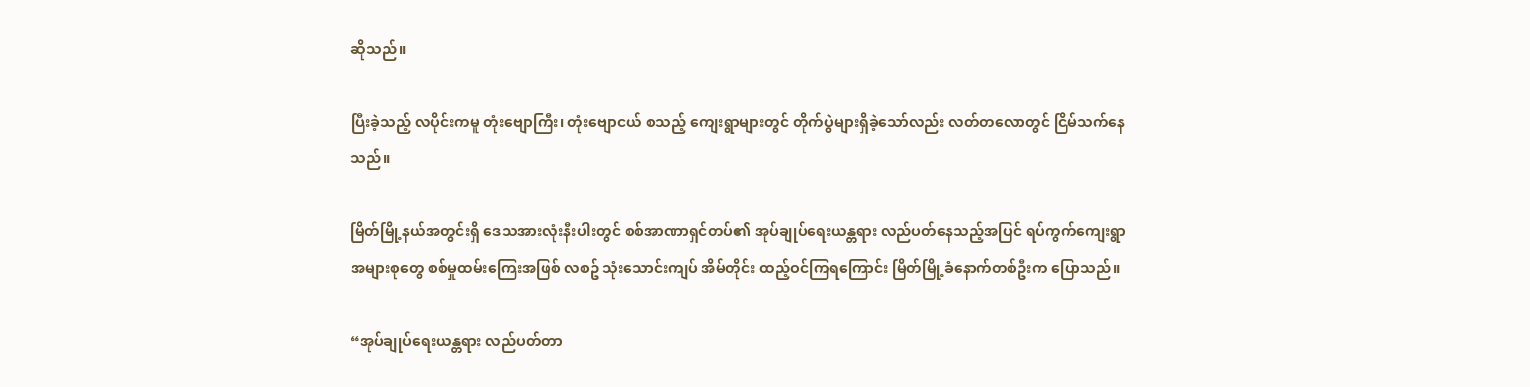ဆိုသည်။

ပြီးခဲ့သည့် လပိုင်းကမူ တုံးဗျောကြီး၊ တုံးဗျောငယ် စသည့် ကျေးရွာများတွင် တိုက်ပွဲများရှိခဲ့သော်လည်း လတ်တလောတွင် ငြိမ်သက်နေသည်။

မြိတ်မြို့နယ်အတွင်းရှိ ဒေသအားလုံးနီးပါးတွင် စစ်အာဏာရှင်တပ်၏ အုပ်ချုပ်ရေးယန္တရား လည်ပတ်နေသည့်အပြင် ရပ်ကွက်ကျေးရွာအများစုတွေ စစ်မှုထမ်းကြေးအဖြစ် လစဥ် သုံးသောင်းကျပ် အိမ်တိုင်း ထည့်ဝင်ကြရကြောင်း မြိတ်မြို့ခံနောက်တစ်ဦးက ပြောသည်။

“အုပ်ချုပ်ရေးယန္တရား လည်ပတ်တာ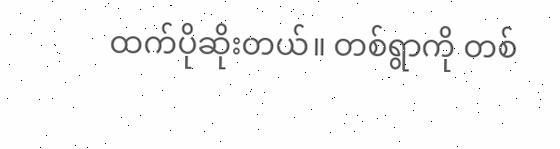ထက်ပိုဆိုးတယ်။ တစ်ရွာကို တစ်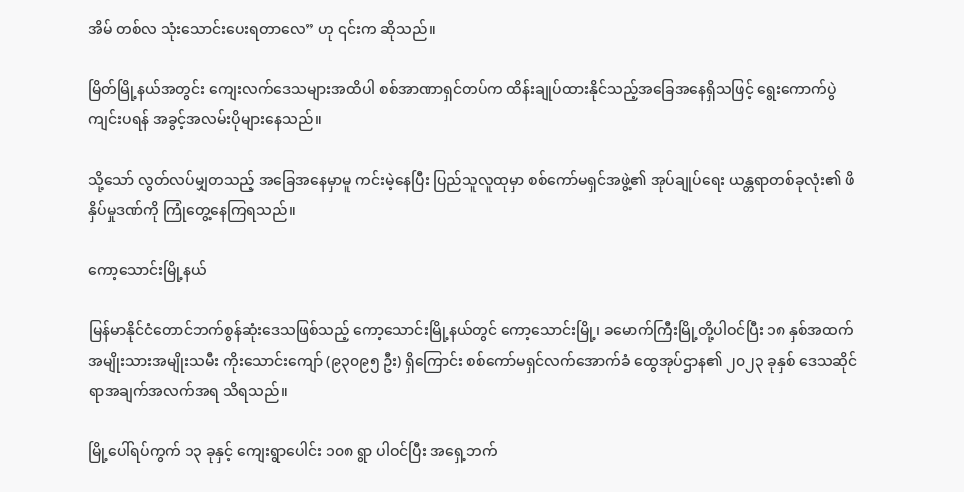အိမ် တစ်လ သုံးသောင်းပေးရတာလေ” ဟု ၎င်းက ဆိုသည်။

မြိတ်မြို့နယ်အတွင်း ကျေးလက်ဒေသများအထိပါ စစ်အာဏာရှင်တပ်က ထိန်းချုပ်ထားနိုင်သည့်အခြေအနေရှိသဖြင့် ရွေးကောက်ပွဲကျင်းပရန် အခွင့်အလမ်းပိုများနေသည်။

သို့သော် လွတ်လပ်မျှတသည့် အခြေအနေမှာမူ ကင်းမဲ့နေပြီး ပြည်သူလူထုမှာ စစ်ကော်မရှင်အဖွဲ့၏ အုပ်ချုပ်ရေး ယန္တရာတစ်ခုလုံး၏ ဖိနှိပ်မှုဒဏ်ကို ကြုံတွေ့နေကြရသည်။

ကော့သောင်းမြို့နယ်

မြန်မာနိုင်ငံတောင်ဘက်စွန်ဆုံးဒေသဖြစ်သည့် ကော့သောင်းမြို့နယ်တွင် ကော့သောင်းမြို့၊ ခမောက်ကြီးမြို့တို့ပါဝင်ပြီး ၁၈ နှစ်အထက်အမျိုးသားအမျိုးသမီး ကိုးသောင်းကျော် (၉၃၀၉၅ ဦး) ရှိကြောင်း စစ်ကော်မရှင်လက်အောက်ခံ ထွေအုပ်ဌာန၏ ၂၀၂၃ ခုနှစ် ဒေသဆိုင်ရာအချက်အလက်အရ သိရသည်။

မြို့ပေါ်ရပ်ကွက် ၁၃ ခုနှင့် ကျေးရွာပေါင်း ၁၀၈ ရွာ ပါဝင်ပြီး အရှေ့ဘက်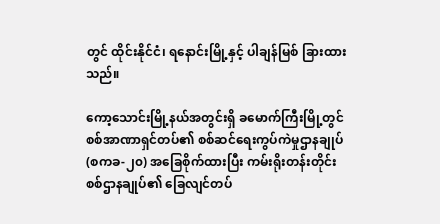တွင် ထိုင်းနိုင်ငံ၊ ရနောင်းမြို့နှင့် ပါချန်မြစ် ခြားထားသည်။

ကော့သောင်းမြို့နယ်အတွင်းရှိ ခမောက်ကြီးမြို့တွင် စစ်အာဏာရှင်တပ်၏ စစ်ဆင်ရေးကွပ်ကဲမှုဌာနချုပ်(စကခ-၂၀) အခြေစိုက်ထားပြီး ကမ်းရိုးတန်းတိုင်းစစ်ဌာနချုပ်၏ ခြေလျင်တပ်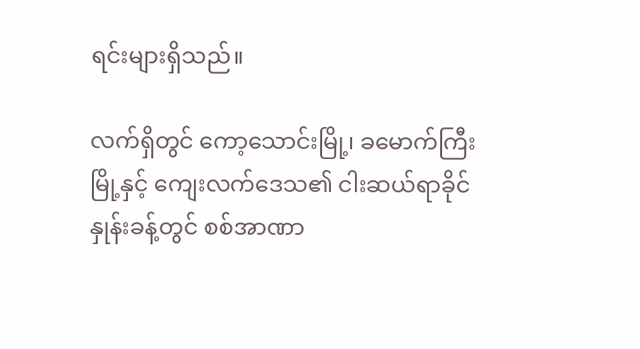ရင်းများရှိသည်။

လက်ရှိတွင် ကော့သောင်းမြို့၊ ခမောက်ကြီးမြို့နှင့် ကျေးလက်ဒေသ၏ ငါးဆယ်ရာခိုင်နှုန်းခန့်တွင် စစ်အာဏာ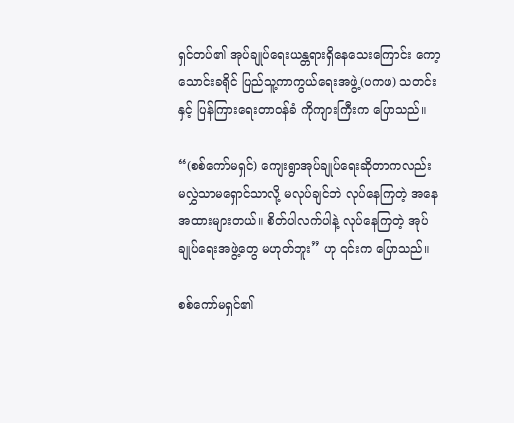ရှင်တပ်၏ အုပ်ချုပ်ရေးယန္တရားရှိနေသေးကြောင်း ကော့သောင်းခရိုင် ပြည်သူ့ကာကွယ်ရေးအဖွဲ့(ပကဖ) သတင်းနှင့် ပြန်ကြားရေးတာဝန်ခံ ကိုကျားကြီးက ပြောသည်။

“(စစ်ကော်မရှင်) ကျေးရွာအုပ်ချုပ်ရေးဆိုတာကလည်း မလွှဲသာမရှောင်သာလို့ မလုပ်ချင်ဘဲ လုပ်နေကြတဲ့ အနေအထားများတယ်။ စိတ်ပါလက်ပါနဲ့ လုပ်နေကြတဲ့ အုပ်ချုပ်ရေးအဖွဲ့တွေ မဟုတ်ဘူး” ဟု ၎င်းက ပြောသည်။

စစ်ကော်မရှင်၏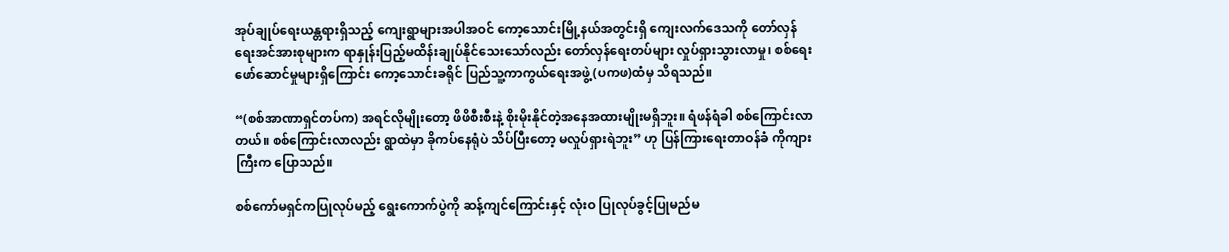အုပ်ချုပ်ရေးယန္တရားရှိသည့် ကျေးရွာများအပါအဝင် ကော့သောင်းမြို့နယ်အတွင်းရှိ ကျေးလက်ဒေသကို တော်လှန်ရေးအင်အားစုများက ရာနှုန်းပြည့်မထိန်းချုပ်နိုင်သေးသော်လည်း တော်လှန်ရေးတပ်များ လှုပ်ရှားသွားလာမှု၊ စစ်ရေးဖော်ဆောင်မှုများရှိကြောင်း ကော့သောင်းခရိုင် ပြည်သူ့ကာကွယ်ရေးအဖွဲ့(ပကဖ)ထံမှ သိရသည်။

“(စစ်အာဏာရှင်တပ်က) အရင်လိုမျိုးတော့ ဖိဖိစီးစီးနဲ့ စိုးမိုးနိုင်တဲ့အနေအထားမျိုးမရှိဘူး။ ရံဖန်ရံခါ စစ်ကြောင်းလာတယ်။ စစ်ကြောင်းလာလည်း ရွာထဲမှာ ခိုကပ်နေရုံပဲ သိပ်ပြီးတော့ မလှုပ်ရှားရဲဘူး” ဟု ပြန်ကြားရေးတာဝန်ခံ ကိုကျားကြီးက ပြောသည်။

စစ်ကော်မရှင်ကပြုလုပ်မည့် ရွေးကောက်ပွဲကို ဆန့်ကျင်ကြောင်းနှင့် လုံးဝ ပြုလုပ်ခွင့်ပြုမည်မ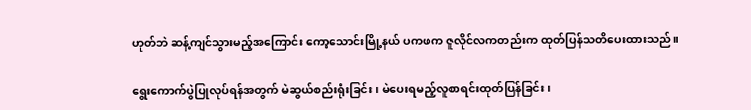ဟုတ်ဘဲ ဆန့်ကျင်သွားမည့်အကြောင်း ကော့သောင်းမြို့နယ် ပကဖက ဇူလိုင်လကတည်းက ထုတ်ပြန်သတိပေးထားသည်။

ရွေးကောက်ပွဲပြုလုပ်ရန်အတွက် မဲဆွယ်စည်းရုံးခြင်း၊ မဲပေးရမည့်လူစာရင်းထုတ်ပြန်ခြင်း၊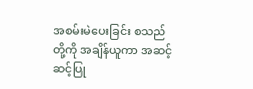အစမ်းမဲပေးခြင်း စသည်တို့ကို အချိန်ယူကာ အဆင့်ဆင့်ပြု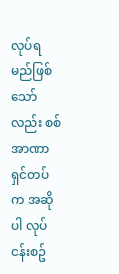လုပ်ရမည်ဖြစ်သော်လည်း စစ်အာဏာရှင်တပ်က အဆိုပါ လုပ်ငန်းစဥ်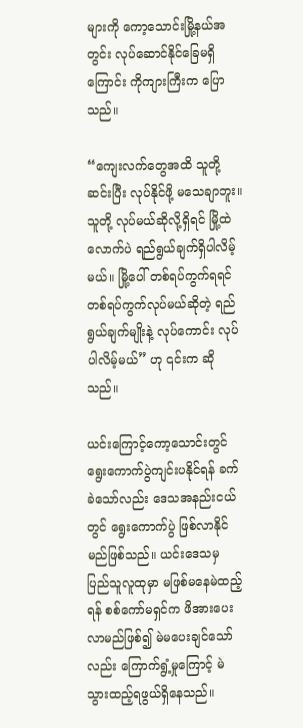များကို ကော့သောင်းမြို့နယ်အတွင်း လုပ်ဆောင်နိုင်ခြေမရှိကြောင်း ကိုကျားကြီးက ပြောသည်။

“ကျေးလက်တွေအထိ သူတို့ဆင်းပြီး လုပ်နိုင်ဖို့ မသေချာဘူး။ သူတို့ လုပ်မယ်ဆိုလို့ရှိရင် မြို့ထဲလောက်ပဲ ရည်ရွယ်ချက်ရှိပါလိမ့်မယ်။ မြို့ပေါ် တစ်ရပ်ကွက်ရရင် တစ်ရပ်ကွက်လုပ်မယ်ဆိုတဲ့ ရည်ရွယ်ချက်မျိုးနဲ့ လုပ်ကောင်း လုပ်ပါလိမ့်မယ်” ဟု ၎င်းက ဆိုသည်။

ယင်းကြောင့်ကော့သောင်းတွင် ရွေးကောက်ပွဲကျင်းပနိုင်ရန် ခက်ခဲသော်လည်း ဒေသအနည်းငယ်တွင် ရွေးကောက်ပွဲ ဖြစ်လာနိုင်မည်ဖြစ်သည်။ ယင်းဒေသမှ ပြည်သူလူထုမှာ မဖြစ်မနေမဲထည့်ရန် စစ်ကော်မရှင်က ဖိအားပေးလာမည်ဖြစ်၍ မဲမပေးချင်သော်လည်း ကြောက်ရွံ့မှုကြောင့် မဲသွားထည့်ရဖွယ်ရှိနေသည်။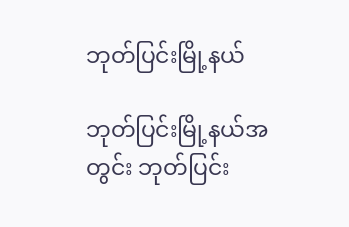ဘုတ်ပြင်းမြို့နယ်

ဘုတ်ပြင်းမြို့နယ်အတွင်း ဘုတ်ပြင်း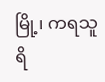မြို့၊ ကရသူရိ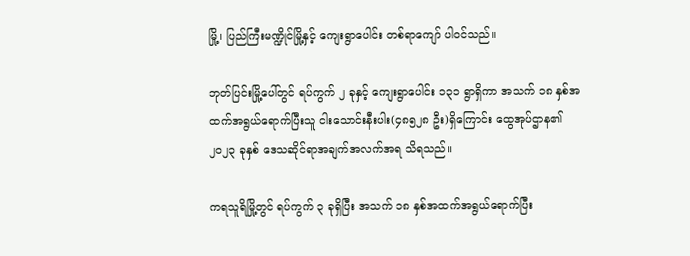မြို့၊ ပြည်ကြီးမဏ္ဍိုင်မြို့နှင့် ကျေးရွာပေါင်း တစ်ရာကျော် ပါဝင်သည်။

ဘုတ်ပြင်းမြို့ပေါ်တွင် ရပ်ကွက် ၂ ခုနှင့် ကျေးရွာပေါင်း ၁၃၁ ရွာရှိကာ အသက် ၁၈ နှစ်အထက်အရွယ်ရောက်ပြီးသူ ငါးသောင်းနီးပါး(၄၈၅၂၈ ဦး)ရှိကြောင်း ထွေအုပ်ဌာန၏ ၂၀၂၃ ခုနှစ် ဒေသဆိုင်ရာအချက်အလက်အရ သိရသည်။

ကရသူရိမြို့တွင် ရပ်ကွက် ၃ ခုရှိပြီး အသက် ၁၈ နှစ်အထက်အရွယ်ရောက်ပြီး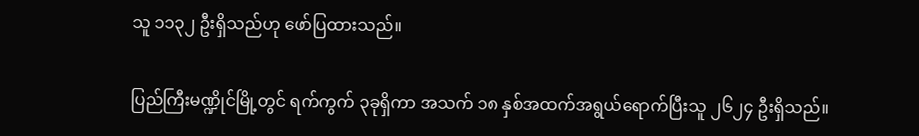သူ ၁၁၃၂ ဦးရှိသည်ဟု ဖော်ပြထားသည်။

ပြည်ကြီးမဏ္ဍိုင်မြို့တွင် ရက်ကွက် ၃ခုရှိကာ အသက် ၁၈ နှစ်အထက်အရွယ်ရောက်ပြီးသူ ၂၆၂၄ ဦးရှိသည်။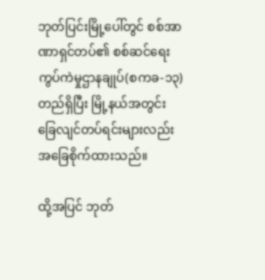ဘုတ်ပြင်းမြို့ပေါ်တွင် စစ်အာဏာရှင်တပ်၏ စစ်ဆင်ရေးကွပ်ကဲမှုဌာနချုပ်(စကခ-၁၃) တည်ရှိပြီး မြို့နယ်အတွင်း ခြေလျင်တပ်ရင်းများလည်း အခြေစိုက်ထားသည်။

ထို့အပြင် ဘုတ်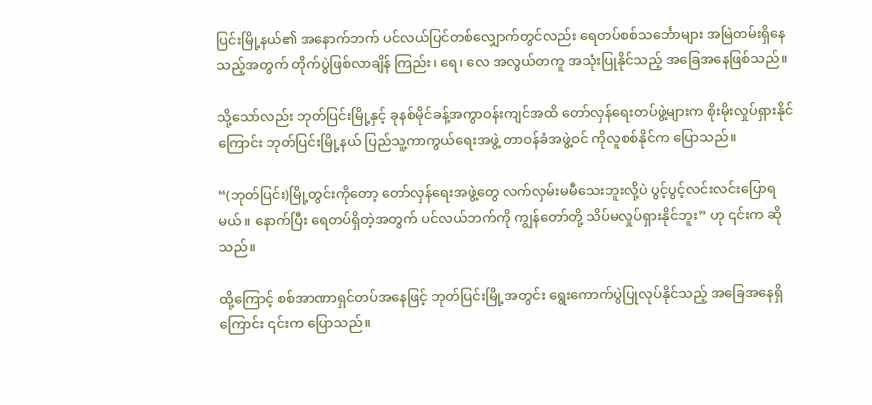ပြင်းမြို့နယ်၏ အနောက်ဘက် ပင်လယ်ပြင်တစ်လျှောက်တွင်လည်း ရေတပ်စစ်သင်္ဘောများ အမြဲတမ်းရှိနေသည့်အတွက် တိုက်ပွဲဖြစ်လာချိန် ကြည်း၊ ရေ၊ လေ အလွယ်တကူ အသုံးပြုနိုင်သည့် အခြေအနေဖြစ်သည်။

သို့သော်လည်း ဘုတ်ပြင်းမြို့နှင့် ခုနစ်မိုင်ခန့်အကွာဝန်းကျင်အထိ တော်လှန်ရေးတပ်ဖွဲ့များက စိုးမိုးလှုပ်ရှားနိုင်ကြောင်း ဘုတ်ပြင်းမြို့နယ် ပြည်သူ့ကာကွယ်ရေးအဖွဲ့ တာဝန်ခံအဖွဲ့ဝင် ကိုလူစစ်နိုင်က ပြောသည်။

“(ဘုတ်ပြင်း)မြို့တွင်းကိုတော့ တော်လှန်ရေးအဖွဲ့တွေ လက်လှမ်းမမီသေးဘူးလို့ပဲ ပွင့်ပွင့်လင်းလင်းပြောရမယ်။ နောက်ပြီး ရေတပ်ရှိတဲ့အတွက် ပင်လယ်ဘက်ကို ကျွန်တော်တို့ သိပ်မလှုပ်ရှားနိုင်ဘူး” ဟု ၎င်းက ဆိုသည်။

ထို့ကြောင့် စစ်အာဏာရှင်တပ်အနေဖြင့် ဘုတ်ပြင်းမြို့အတွင်း ရွေးကောက်ပွဲပြုလုပ်နိုင်သည့် အခြေအနေရှိကြောင်း ၎င်းက ပြောသည်။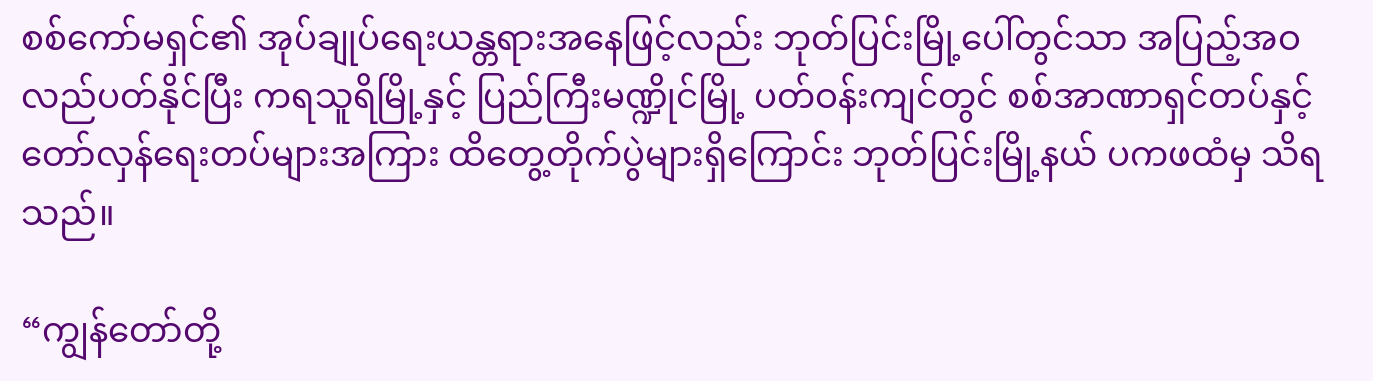စစ်ကော်မရှင်၏ အုပ်ချုပ်ရေးယန္တရားအနေဖြင့်လည်း ဘုတ်ပြင်းမြို့ပေါ်တွင်သာ အပြည့်အဝလည်ပတ်နိုင်ပြီး ကရသူရိမြို့နှင့် ပြည်ကြီးမဏ္ဍိုင်မြို့ ပတ်ဝန်းကျင်တွင် စစ်အာဏာရှင်တပ်နှင့် တော်လှန်ရေးတပ်များအကြား ထိတွေ့တိုက်ပွဲများရှိကြောင်း ဘုတ်ပြင်းမြို့နယ် ပကဖထံမှ သိရသည်။

“ကျွန်တော်တို့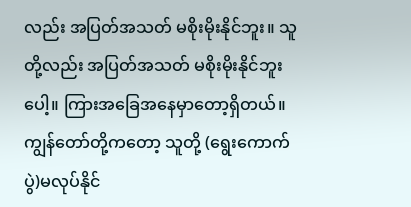လည်း အပြတ်အသတ် မစိုးမိုးနိုင်ဘူး။ သူတို့လည်း အပြတ်အသတ် မစိုးမိုးနိုင်ဘူးပေါ့။ ကြားအခြေအနေမှာတော့ရှိတယ်။ ကျွန်တော်တို့ကတော့ သူတို့ (ရွေးကောက်ပွဲ)မလုပ်နိုင်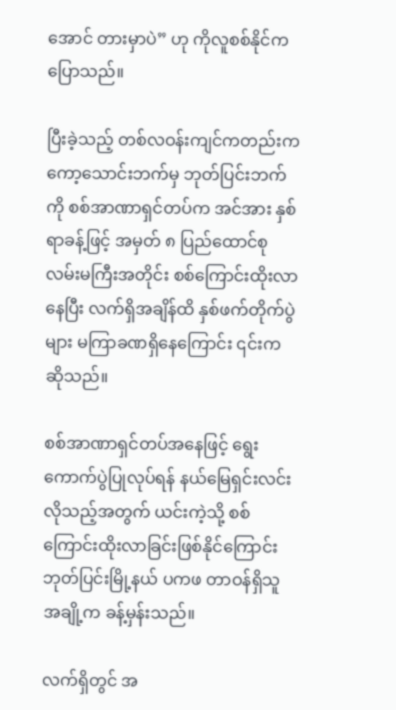အောင် တားမှာပဲ” ဟု ကိုလူစစ်နိုင်က ပြောသည်။

ပြီးခဲ့သည့် တစ်လဝန်းကျင်ကတည်းက ကော့သောင်းဘက်မှ ဘုတ်ပြင်းဘက်ကို စစ်အာဏာရှင်တပ်က အင်အား နှစ်ရာခန့်ဖြင့် အမှတ် ၈ ပြည်ထောင်စုလမ်းမကြီးအတိုင်း စစ်ကြောင်းထိုးလာနေပြီး လက်ရှိအချိန်ထိ နှစ်ဖက်တိုက်ပွဲများ မကြာခဏရှိနေကြောင်း ၎င်းက ဆိုသည်။

စစ်အာဏာရှင်တပ်အနေဖြင့် ရွေးကောက်ပွဲပြုလုပ်ရန် နယ်မြေရှင်းလင်းလိုသည့်အတွက် ယင်းကဲ့သို့ စစ်ကြောင်းထိုးလာခြင်းဖြစ်နိုင်ကြောင်း ဘုတ်ပြင်းမြို့နယ် ပကဖ တာဝန်ရှိသူအချို့က ခန့်မှန်းသည်။

လက်ရှိတွင် အ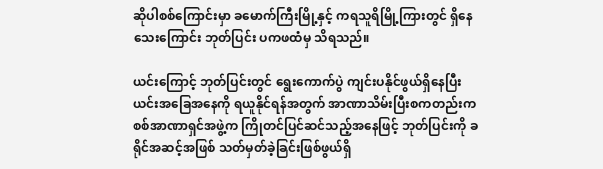ဆိုပါစစ်ကြောင်းမှာ ခမောက်ကြီးမြို့နှင့် ကရသူရိမြို့ကြားတွင် ရှိနေသေးကြောင်း ဘုတ်ပြင်း ပကဖထံမှ သိရသည်။

ယင်းကြောင့် ဘုတ်ပြင်းတွင် ရွေးကောက်ပွဲ ကျင်းပနိုင်ဖွယ်ရှိနေပြီး ယင်းအခြေအနေကို ရယူနိုင်ရန်အတွက် အာဏာသိမ်းပြီးစကတည်းက စစ်အာဏာရှင်အဖွဲ့က ကြိုတင်ပြင်ဆင်သည့်အနေဖြင့် ဘုတ်ပြင်းကို ခရိုင်အဆင့်အဖြစ် သတ်မှတ်ခဲ့ခြင်းဖြစ်ဖွယ်ရှိ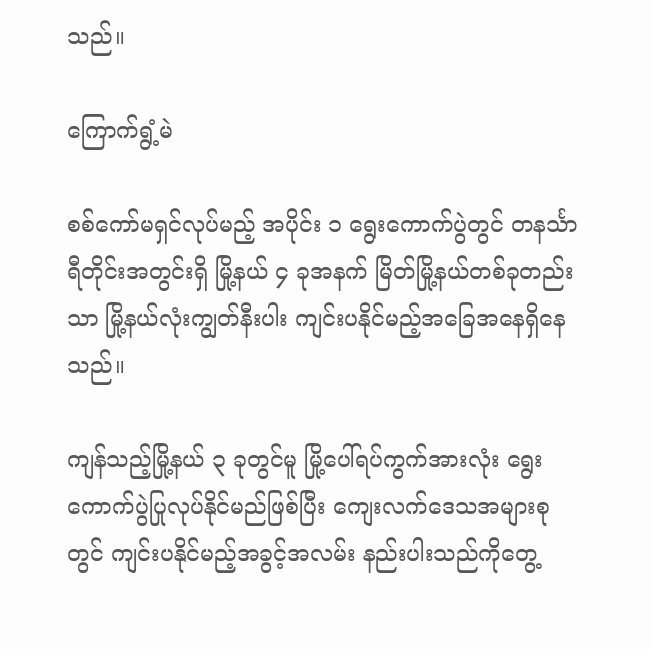သည်။

ကြောက်ရွံ့မဲ

စစ်ကော်မရှင်လုပ်မည့် အပိုင်း ၁ ရွေးကောက်ပွဲတွင် တနင်္သာရီတိုင်းအတွင်းရှိ မြို့နယ် ၄ ခုအနက် မြိတ်မြို့နယ်တစ်ခုတည်းသာ မြို့နယ်လုံးကျွတ်နီးပါး ကျင်းပနိုင်မည့်အခြေအနေရှိနေသည်။

ကျန်သည့်မြို့နယ် ၃ ခုတွင်မူ မြို့ပေါ်ရပ်ကွက်အားလုံး ရွေးကောက်ပွဲပြုလုပ်နိုင်မည်ဖြစ်ပြီး ကျေးလက်ဒေသအများစုတွင် ကျင်းပနိုင်မည့်အခွင့်အလမ်း နည်းပါးသည်ကိုတွေ့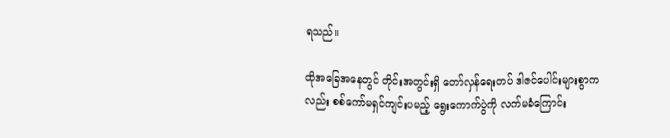ရသည်။

ထိုအခြေအနေတွင် တိုင်းအတွင်းရှိ တော်လှန်ရေးတပ် ဒါဇင်ပေါင်းများစွာကလည်း စစ်ကော်မရှင်ကျင်းပမည့် ရွေးကောက်ပွဲကို လက်မခံကြောင်း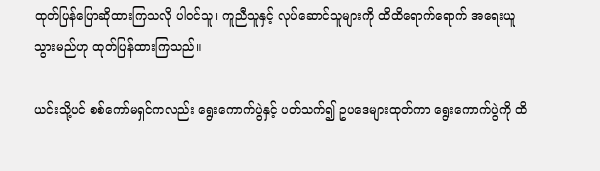ထုတ်ပြန်ပြောဆိုထားကြသလို ပါဝင်သူ၊ ကူညီသူနှင့် လုပ်ဆောင်သူများကို ထိထိရောက်ရောက် အရေးယူသွားမည်ဟု ထုတ်ပြန်ထားကြသည်။

ယင်းသို့ပင် စစ်ကော်မရှင်ကလည်း ရွေးကောက်ပွဲနှင့် ပတ်သက်၍ ဥပဒေများထုတ်ကာ ရွေးကောက်ပွဲကို ထိ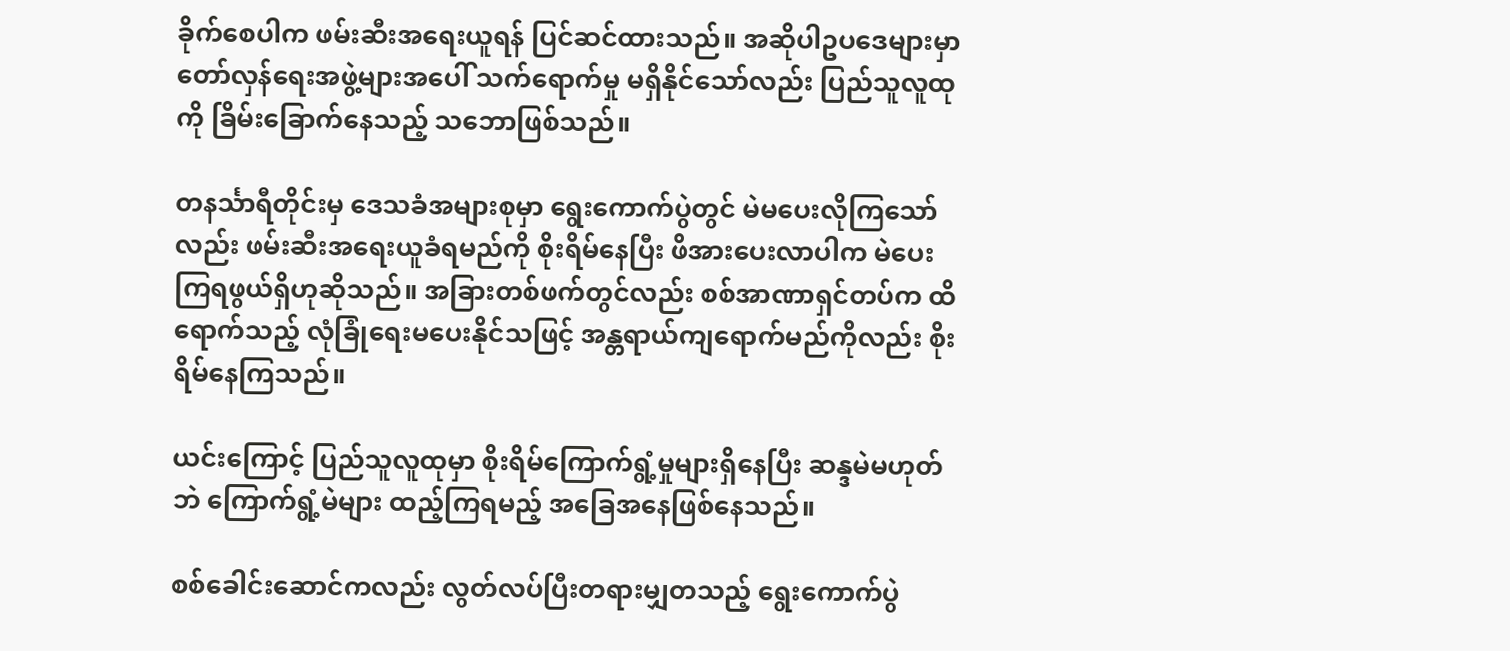ခိုက်စေပါက ဖမ်းဆီးအရေးယူရန် ပြင်ဆင်ထားသည်။ အဆိုပါဥပဒေများမှာ တော်လှန်ရေးအဖွဲ့များအပေါ် သက်ရောက်မှု မရှိနိုင်သော်လည်း ပြည်သူလူထုကို ခြိမ်းခြောက်နေသည့် သဘောဖြစ်သည်။

တနင်္သာရီတိုင်းမှ ဒေသခံအများစုမှာ ရွေးကောက်ပွဲတွင် မဲမပေးလိုကြသော်လည်း ဖမ်းဆီးအရေးယူခံရမည်ကို စိုးရိမ်နေပြီး ဖိအားပေးလာပါက မဲပေးကြရဖွယ်ရှိဟုဆိုသည်။ အခြားတစ်ဖက်တွင်လည်း စစ်အာဏာရှင်တပ်က ထိရောက်သည့် လုံခြုံရေးမပေးနိုင်သဖြင့် အန္တရာယ်ကျရောက်မည်ကိုလည်း စိုးရိမ်နေကြသည်။

ယင်းကြောင့် ပြည်သူလူထုမှာ စိုးရိမ်ကြောက်ရွံ့မှုများရှိနေပြီး ဆန္ဒမဲမဟုတ်ဘဲ ကြောက်ရွံ့မဲများ ထည့်ကြရမည့် အခြေအနေဖြစ်နေသည်။

စစ်ခေါင်းဆောင်ကလည်း လွတ်လပ်ပြီးတရားမျှတသည့် ရွေးကောက်ပွဲ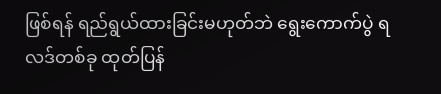ဖြစ်ရန် ရည်ရွယ်ထားခြင်းမဟုတ်ဘဲ ရွေးကောက်ပွဲ ရလဒ်တစ်ခု ထုတ်ပြန်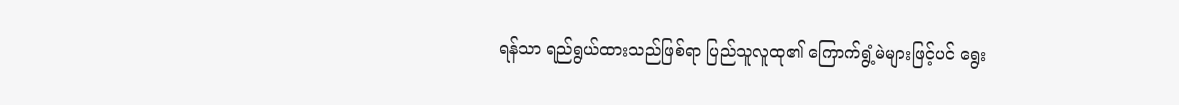ရန်သာ ရည်ရွယ်ထားသည်ဖြစ်ရာ ပြည်သူလူထု၏ ကြောက်ရွံ့မဲများဖြင့်ပင် ရွေး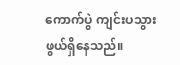ကောက်ပွဲ ကျင်းပသွားဖွယ်ရှိနေသည်။